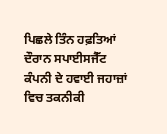ਪਿਛਲੇ ਤਿੰਨ ਹਫ਼ਤਿਆਂ ਦੌਰਾਨ ਸਪਾਈਸਜੈੱਟ ਕੰਪਨੀ ਦੇ ਹਵਾਈ ਜਹਾਜ਼ਾਂ ਵਿਚ ਤਕਨੀਕੀ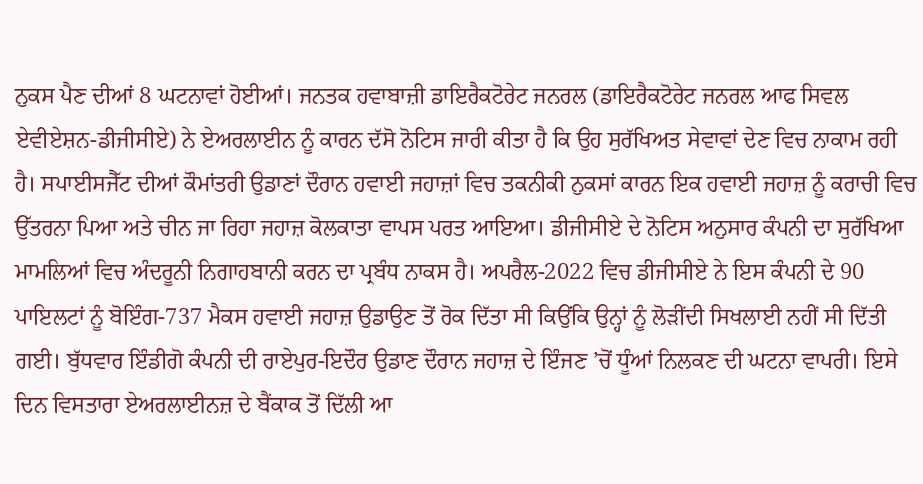ਨੁਕਸ ਪੈਣ ਦੀਆਂ 8 ਘਟਨਾਵਾਂ ਹੋਈਆਂ। ਜਨਤਕ ਹਵਾਬਾਜ਼ੀ ਡਾਇਰੈਕਟੋਰੇਟ ਜਨਰਲ (ਡਾਇਰੈਕਟੋਰੇਟ ਜਨਰਲ ਆਫ ਸਿਵਲ ਏਵੀਏਸ਼ਨ-ਡੀਜੀਸੀਏ) ਨੇ ਏਅਰਲਾਈਨ ਨੂੰ ਕਾਰਨ ਦੱਸੋ ਨੋਟਿਸ ਜਾਰੀ ਕੀਤਾ ਹੈ ਕਿ ਉਹ ਸੁਰੱਖਿਅਤ ਸੇਵਾਵਾਂ ਦੇਣ ਵਿਚ ਨਾਕਾਮ ਰਹੀ ਹੈ। ਸਪਾਈਸਜੈੱਟ ਦੀਆਂ ਕੌਮਾਂਤਰੀ ਉਡਾਣਾਂ ਦੌਰਾਨ ਹਵਾਈ ਜਹਾਜ਼ਾਂ ਵਿਚ ਤਕਨੀਕੀ ਨੁਕਸਾਂ ਕਾਰਨ ਇਕ ਹਵਾਈ ਜਹਾਜ਼ ਨੂੰ ਕਰਾਚੀ ਵਿਚ ਉੱਤਰਨਾ ਪਿਆ ਅਤੇ ਚੀਨ ਜਾ ਰਿਹਾ ਜਹਾਜ਼ ਕੋਲਕਾਤਾ ਵਾਪਸ ਪਰਤ ਆਇਆ। ਡੀਜੀਸੀਏ ਦੇ ਨੋਟਿਸ ਅਨੁਸਾਰ ਕੰਪਨੀ ਦਾ ਸੁਰੱਖਿਆ ਮਾਮਲਿਆਂ ਵਿਚ ਅੰਦਰੂਨੀ ਨਿਗਾਹਬਾਨੀ ਕਰਨ ਦਾ ਪ੍ਰਬੰਧ ਨਾਕਸ ਹੈ। ਅਪਰੈਲ-2022 ਵਿਚ ਡੀਜੀਸੀਏ ਨੇ ਇਸ ਕੰਪਨੀ ਦੇ 90 ਪਾਇਲਟਾਂ ਨੂੰ ਬੋਇੰਗ-737 ਮੈਕਸ ਹਵਾਈ ਜਹਾਜ਼ ਉਡਾਉਣ ਤੋਂ ਰੋਕ ਦਿੱਤਾ ਸੀ ਕਿਉਂਕਿ ਉਨ੍ਹਾਂ ਨੂੰ ਲੋੜੀਂਦੀ ਸਿਖਲਾਈ ਨਹੀਂ ਸੀ ਦਿੱਤੀ ਗਈ। ਬੁੱਧਵਾਰ ਇੰਡੀਗੋ ਕੰਪਨੀ ਦੀ ਰਾਏਪੁਰ-ਇਦੌਰ ਉਡਾਣ ਦੌਰਾਨ ਜਹਾਜ਼ ਦੇ ਇੰਜਣ ’ਚੋਂ ਧੂੰਆਂ ਨਿਲਕਣ ਦੀ ਘਟਨਾ ਵਾਪਰੀ। ਇਸੇ ਦਿਨ ਵਿਸਤਾਰਾ ਏਅਰਲਾਈਨਜ਼ ਦੇ ਬੈਂਕਾਕ ਤੋਂ ਦਿੱਲੀ ਆ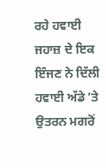ਰਹੇ ਹਵਾਈ ਜਹਾਜ਼ ਦੇ ਇਕ ਇੰਜਣ ਨੇ ਦਿੱਲੀ ਹਵਾਈ ਅੱਡੇ ’ਤੇ ਉਤਰਨ ਮਗਰੋਂ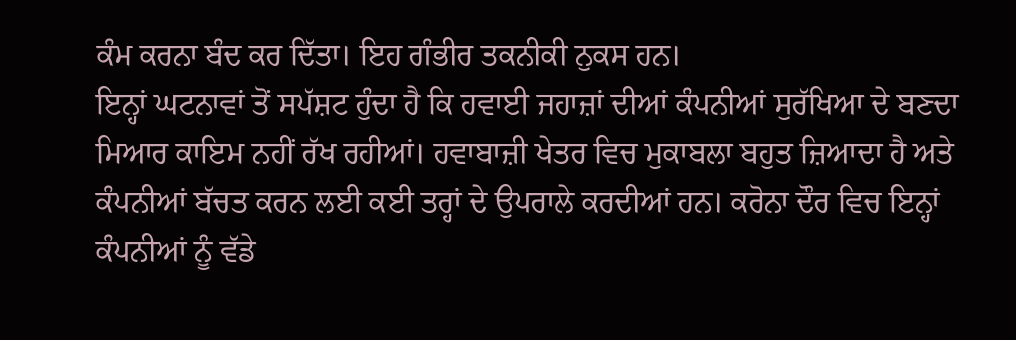ਕੰਮ ਕਰਨਾ ਬੰਦ ਕਰ ਦਿੱਤਾ। ਇਹ ਗੰਭੀਰ ਤਕਨੀਕੀ ਨੁਕਸ ਹਨ।
ਇਨ੍ਹਾਂ ਘਟਨਾਵਾਂ ਤੋਂ ਸਪੱਸ਼ਟ ਹੁੰਦਾ ਹੈ ਕਿ ਹਵਾਈ ਜਹਾਜ਼ਾਂ ਦੀਆਂ ਕੰਪਨੀਆਂ ਸੁਰੱਖਿਆ ਦੇ ਬਣਦਾ ਮਿਆਰ ਕਾਇਮ ਨਹੀਂ ਰੱਖ ਰਹੀਆਂ। ਹਵਾਬਾਜ਼ੀ ਖੇਤਰ ਵਿਚ ਮੁਕਾਬਲਾ ਬਹੁਤ ਜ਼ਿਆਦਾ ਹੈ ਅਤੇ ਕੰਪਨੀਆਂ ਬੱਚਤ ਕਰਨ ਲਈ ਕਈ ਤਰ੍ਹਾਂ ਦੇ ਉਪਰਾਲੇ ਕਰਦੀਆਂ ਹਨ। ਕਰੋਨਾ ਦੌਰ ਵਿਚ ਇਨ੍ਹਾਂ ਕੰਪਨੀਆਂ ਨੂੰ ਵੱਡੇ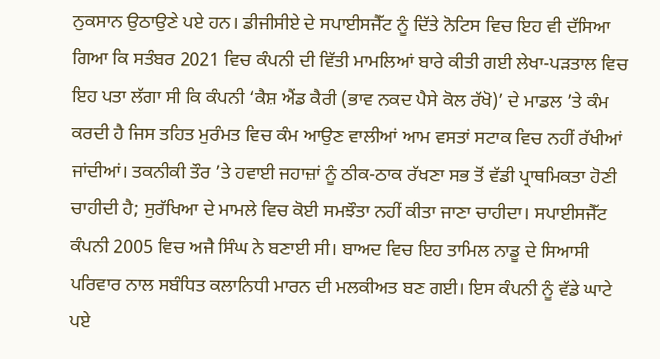ਨੁਕਸਾਨ ਉਠਾਉਣੇ ਪਏ ਹਨ। ਡੀਜੀਸੀਏ ਦੇ ਸਪਾਈਸਜੈੱਟ ਨੂੰ ਦਿੱਤੇ ਨੋਟਿਸ ਵਿਚ ਇਹ ਵੀ ਦੱਸਿਆ ਗਿਆ ਕਿ ਸਤੰਬਰ 2021 ਵਿਚ ਕੰਪਨੀ ਦੀ ਵਿੱਤੀ ਮਾਮਲਿਆਂ ਬਾਰੇ ਕੀਤੀ ਗਈ ਲੇਖਾ-ਪੜਤਾਲ ਵਿਚ ਇਹ ਪਤਾ ਲੱਗਾ ਸੀ ਕਿ ਕੰਪਨੀ ‘ਕੈਸ਼ ਐਂਡ ਕੈਰੀ (ਭਾਵ ਨਕਦ ਪੈਸੇ ਕੋਲ ਰੱਖੋ)’ ਦੇ ਮਾਡਲ ’ਤੇ ਕੰਮ ਕਰਦੀ ਹੈ ਜਿਸ ਤਹਿਤ ਮੁਰੰਮਤ ਵਿਚ ਕੰਮ ਆਉਣ ਵਾਲੀਆਂ ਆਮ ਵਸਤਾਂ ਸਟਾਕ ਵਿਚ ਨਹੀਂ ਰੱਖੀਆਂ ਜਾਂਦੀਆਂ। ਤਕਨੀਕੀ ਤੌਰ ’ਤੇ ਹਵਾਈ ਜਹਾਜ਼ਾਂ ਨੂੰ ਠੀਕ-ਠਾਕ ਰੱਖਣਾ ਸਭ ਤੋਂ ਵੱਡੀ ਪ੍ਰਾਥਮਿਕਤਾ ਹੋਣੀ ਚਾਹੀਦੀ ਹੈ; ਸੁਰੱਖਿਆ ਦੇ ਮਾਮਲੇ ਵਿਚ ਕੋਈ ਸਮਝੌਤਾ ਨਹੀਂ ਕੀਤਾ ਜਾਣਾ ਚਾਹੀਦਾ। ਸਪਾਈਸਜੈੱਟ ਕੰਪਨੀ 2005 ਵਿਚ ਅਜੈ ਸਿੰਘ ਨੇ ਬਣਾਈ ਸੀ। ਬਾਅਦ ਵਿਚ ਇਹ ਤਾਮਿਲ ਨਾਡੂ ਦੇ ਸਿਆਸੀ ਪਰਿਵਾਰ ਨਾਲ ਸਬੰਧਿਤ ਕਲਾਨਿਧੀ ਮਾਰਨ ਦੀ ਮਲਕੀਅਤ ਬਣ ਗਈ। ਇਸ ਕੰਪਨੀ ਨੂੰ ਵੱਡੇ ਘਾਟੇ ਪਏ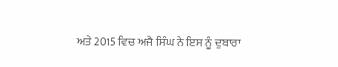ਅਤੇ 2015 ਵਿਚ ਅਜੈ ਸਿੰਘ ਨੇ ਇਸ ਨੂੰ ਦੁਬਾਰਾ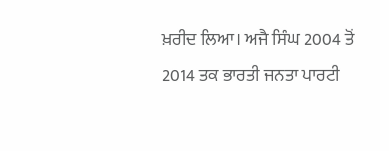ਖ਼ਰੀਦ ਲਿਆ। ਅਜੈ ਸਿੰਘ 2004 ਤੋਂ 2014 ਤਕ ਭਾਰਤੀ ਜਨਤਾ ਪਾਰਟੀ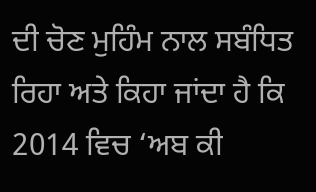ਦੀ ਚੋਣ ਮੁਹਿੰਮ ਨਾਲ ਸਬੰਧਿਤ ਰਿਹਾ ਅਤੇ ਕਿਹਾ ਜਾਂਦਾ ਹੈ ਕਿ 2014 ਵਿਚ ‘ਅਬ ਕੀ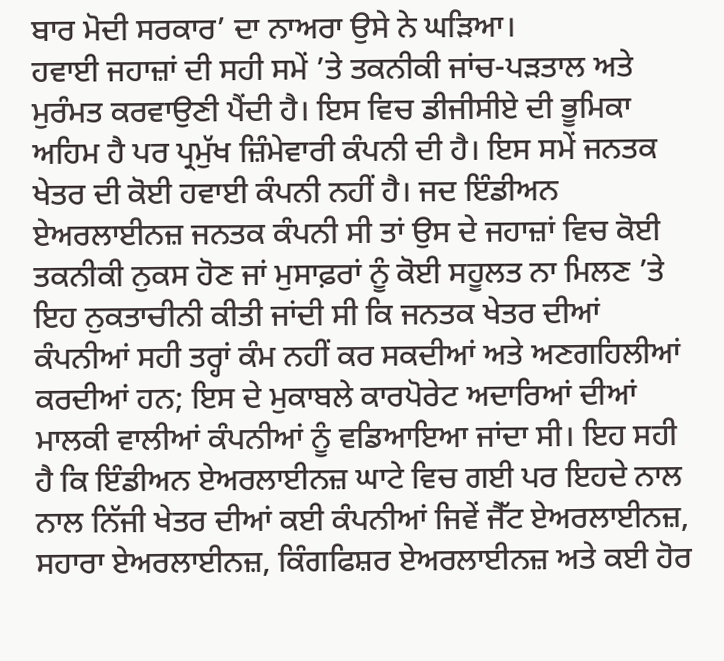ਬਾਰ ਮੋਦੀ ਸਰਕਾਰ’ ਦਾ ਨਾਅਰਾ ਉਸੇ ਨੇ ਘੜਿਆ।
ਹਵਾਈ ਜਹਾਜ਼ਾਂ ਦੀ ਸਹੀ ਸਮੇਂ ’ਤੇ ਤਕਨੀਕੀ ਜਾਂਚ-ਪੜਤਾਲ ਅਤੇ ਮੁਰੰਮਤ ਕਰਵਾਉਣੀ ਪੈਂਦੀ ਹੈ। ਇਸ ਵਿਚ ਡੀਜੀਸੀਏ ਦੀ ਭੂਮਿਕਾ ਅਹਿਮ ਹੈ ਪਰ ਪ੍ਰਮੁੱਖ ਜ਼ਿੰਮੇਵਾਰੀ ਕੰਪਨੀ ਦੀ ਹੈ। ਇਸ ਸਮੇਂ ਜਨਤਕ ਖੇਤਰ ਦੀ ਕੋਈ ਹਵਾਈ ਕੰਪਨੀ ਨਹੀਂ ਹੈ। ਜਦ ਇੰਡੀਅਨ ਏਅਰਲਾਈਨਜ਼ ਜਨਤਕ ਕੰਪਨੀ ਸੀ ਤਾਂ ਉਸ ਦੇ ਜਹਾਜ਼ਾਂ ਵਿਚ ਕੋਈ ਤਕਨੀਕੀ ਨੁਕਸ ਹੋਣ ਜਾਂ ਮੁਸਾਫ਼ਰਾਂ ਨੂੰ ਕੋਈ ਸਹੂਲਤ ਨਾ ਮਿਲਣ ’ਤੇ ਇਹ ਨੁਕਤਾਚੀਨੀ ਕੀਤੀ ਜਾਂਦੀ ਸੀ ਕਿ ਜਨਤਕ ਖੇਤਰ ਦੀਆਂ ਕੰਪਨੀਆਂ ਸਹੀ ਤਰ੍ਹਾਂ ਕੰਮ ਨਹੀਂ ਕਰ ਸਕਦੀਆਂ ਅਤੇ ਅਣਗਹਿਲੀਆਂ ਕਰਦੀਆਂ ਹਨ; ਇਸ ਦੇ ਮੁਕਾਬਲੇ ਕਾਰਪੋਰੇਟ ਅਦਾਰਿਆਂ ਦੀਆਂ ਮਾਲਕੀ ਵਾਲੀਆਂ ਕੰਪਨੀਆਂ ਨੂੰ ਵਡਿਆਇਆ ਜਾਂਦਾ ਸੀ। ਇਹ ਸਹੀ ਹੈ ਕਿ ਇੰਡੀਅਨ ਏਅਰਲਾਈਨਜ਼ ਘਾਟੇ ਵਿਚ ਗਈ ਪਰ ਇਹਦੇ ਨਾਲ ਨਾਲ ਨਿੱਜੀ ਖੇਤਰ ਦੀਆਂ ਕਈ ਕੰਪਨੀਆਂ ਜਿਵੇਂ ਜੈੱਟ ਏਅਰਲਾਈਨਜ਼, ਸਹਾਰਾ ਏਅਰਲਾਈਨਜ਼, ਕਿੰਗਫਿਸ਼ਰ ਏਅਰਲਾਈਨਜ਼ ਅਤੇ ਕਈ ਹੋਰ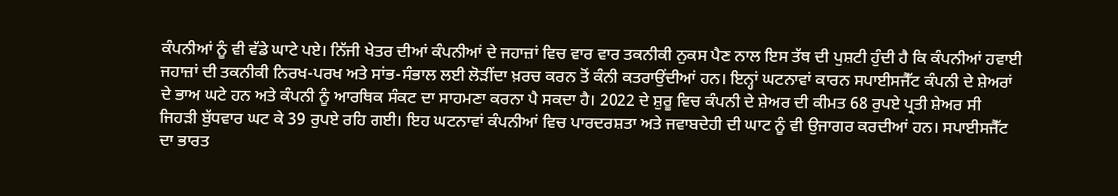ਕੰਪਨੀਆਂ ਨੂੰ ਵੀ ਵੱਡੇ ਘਾਟੇ ਪਏ। ਨਿੱਜੀ ਖੇਤਰ ਦੀਆਂ ਕੰਪਨੀਆਂ ਦੇ ਜਹਾਜ਼ਾਂ ਵਿਚ ਵਾਰ ਵਾਰ ਤਕਨੀਕੀ ਨੁਕਸ ਪੈਣ ਨਾਲ ਇਸ ਤੱਥ ਦੀ ਪੁਸ਼ਟੀ ਹੁੰਦੀ ਹੈ ਕਿ ਕੰਪਨੀਆਂ ਹਵਾਈ ਜਹਾਜ਼ਾਂ ਦੀ ਤਕਨੀਕੀ ਨਿਰਖ-ਪਰਖ ਅਤੇ ਸਾਂਭ-ਸੰਭਾਲ ਲਈ ਲੋੜੀਂਦਾ ਖ਼ਰਚ ਕਰਨ ਤੋਂ ਕੰਨੀ ਕਤਰਾਉਂਦੀਆਂ ਹਨ। ਇਨ੍ਹਾਂ ਘਟਨਾਵਾਂ ਕਾਰਨ ਸਪਾਈਸਜੈੱਟ ਕੰਪਨੀ ਦੇ ਸ਼ੇਅਰਾਂ ਦੇ ਭਾਅ ਘਟੇ ਹਨ ਅਤੇ ਕੰਪਨੀ ਨੂੰ ਆਰਥਿਕ ਸੰਕਟ ਦਾ ਸਾਹਮਣਾ ਕਰਨਾ ਪੈ ਸਕਦਾ ਹੈ। 2022 ਦੇ ਸ਼ੁਰੂ ਵਿਚ ਕੰਪਨੀ ਦੇ ਸ਼ੇਅਰ ਦੀ ਕੀਮਤ 68 ਰੁਪਏ ਪ੍ਰਤੀ ਸ਼ੇਅਰ ਸੀ ਜਿਹੜੀ ਬੁੱਧਵਾਰ ਘਟ ਕੇ 39 ਰੁਪਏ ਰਹਿ ਗਈ। ਇਹ ਘਟਨਾਵਾਂ ਕੰਪਨੀਆਂ ਵਿਚ ਪਾਰਦਰਸ਼ਤਾ ਅਤੇ ਜਵਾਬਦੇਹੀ ਦੀ ਘਾਟ ਨੂੰ ਵੀ ਉਜਾਗਰ ਕਰਦੀਆਂ ਹਨ। ਸਪਾਈਸਜੈੱਟ ਦਾ ਭਾਰਤ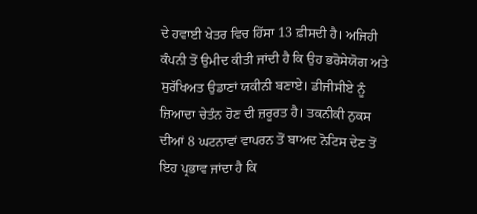ਦੇ ਹਵਾਈ ਖੇਤਰ ਵਿਚ ਹਿੱਸਾ 13 ਫ਼ੀਸਦੀ ਹੈ। ਅਜਿਹੀ ਕੰਪਨੀ ਤੋਂ ਉਮੀਦ ਕੀਤੀ ਜਾਂਦੀ ਹੈ ਕਿ ਉਹ ਭਰੋਸੇਯੋਗ ਅਤੇ ਸੁਰੱਖਿਅਤ ਉਡਾਣਾਂ ਯਕੀਨੀ ਬਣਾਏ। ਡੀਜੀਸੀਏ ਨੂੰ ਜ਼ਿਆਦਾ ਚੇਤੰਨ ਹੋਣ ਦੀ ਜ਼ਰੂਰਤ ਹੈ। ਤਕਨੀਕੀ ਨੁਕਸ ਦੀਆਂ 8 ਘਟਨਾਵਾਂ ਵਾਪਰਨ ਤੋਂ ਬਾਅਦ ਨੋਟਿਸ ਦੇਣ ਤੋਂ ਇਹ ਪ੍ਰਭਾਵ ਜਾਂਦਾ ਹੈ ਕਿ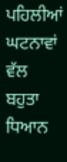ਪਹਿਲੀਆਂ ਘਟਨਾਵਾਂ ਵੱਲ ਬਹੁਤਾ ਧਿਆਨ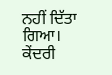ਨਹੀਂ ਦਿੱਤਾ ਗਿਆ। ਕੇਂਦਰੀ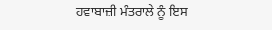ਹਵਾਬਾਜ਼ੀ ਮੰਤਰਾਲੇ ਨੂੰ ਇਸ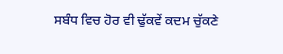ਸਬੰਧ ਵਿਚ ਹੋਰ ਵੀ ਢੁੱਕਵੇਂ ਕਦਮ ਚੁੱਕਣੇ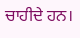ਚਾਹੀਦੇ ਹਨ।